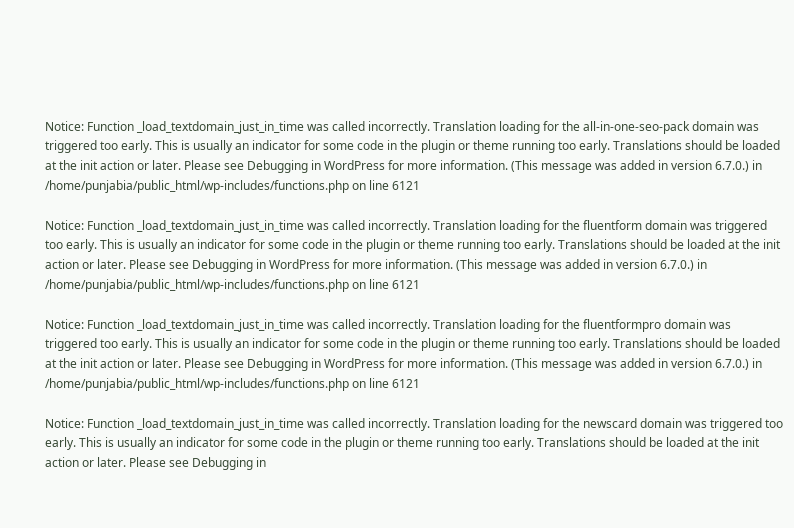Notice: Function _load_textdomain_just_in_time was called incorrectly. Translation loading for the all-in-one-seo-pack domain was triggered too early. This is usually an indicator for some code in the plugin or theme running too early. Translations should be loaded at the init action or later. Please see Debugging in WordPress for more information. (This message was added in version 6.7.0.) in /home/punjabia/public_html/wp-includes/functions.php on line 6121

Notice: Function _load_textdomain_just_in_time was called incorrectly. Translation loading for the fluentform domain was triggered too early. This is usually an indicator for some code in the plugin or theme running too early. Translations should be loaded at the init action or later. Please see Debugging in WordPress for more information. (This message was added in version 6.7.0.) in /home/punjabia/public_html/wp-includes/functions.php on line 6121

Notice: Function _load_textdomain_just_in_time was called incorrectly. Translation loading for the fluentformpro domain was triggered too early. This is usually an indicator for some code in the plugin or theme running too early. Translations should be loaded at the init action or later. Please see Debugging in WordPress for more information. (This message was added in version 6.7.0.) in /home/punjabia/public_html/wp-includes/functions.php on line 6121

Notice: Function _load_textdomain_just_in_time was called incorrectly. Translation loading for the newscard domain was triggered too early. This is usually an indicator for some code in the plugin or theme running too early. Translations should be loaded at the init action or later. Please see Debugging in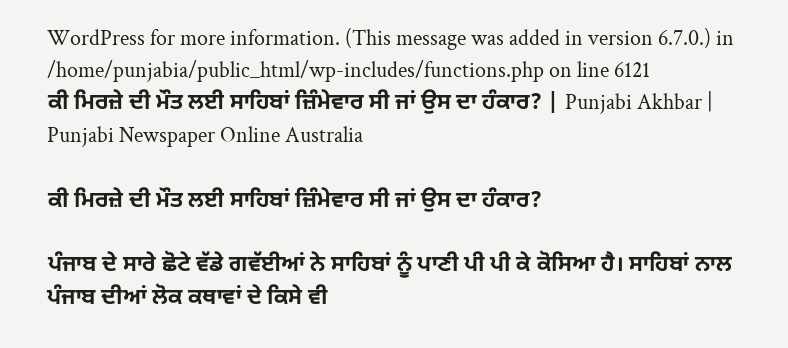WordPress for more information. (This message was added in version 6.7.0.) in /home/punjabia/public_html/wp-includes/functions.php on line 6121
ਕੀ ਮਿਰਜ਼ੇ ਦੀ ਮੌਤ ਲਈ ਸਾਹਿਬਾਂ ਜ਼ਿੰਮੇਵਾਰ ਸੀ ਜਾਂ ਉਸ ਦਾ ਹੰਕਾਰ? | Punjabi Akhbar | Punjabi Newspaper Online Australia

ਕੀ ਮਿਰਜ਼ੇ ਦੀ ਮੌਤ ਲਈ ਸਾਹਿਬਾਂ ਜ਼ਿੰਮੇਵਾਰ ਸੀ ਜਾਂ ਉਸ ਦਾ ਹੰਕਾਰ?

ਪੰਜਾਬ ਦੇ ਸਾਰੇ ਛੋਟੇ ਵੱਡੇ ਗਵੱਈਆਂ ਨੇ ਸਾਹਿਬਾਂ ਨੂੰ ਪਾਣੀ ਪੀ ਪੀ ਕੇ ਕੋਸਿਆ ਹੈ। ਸਾਹਿਬਾਂ ਨਾਲ ਪੰਜਾਬ ਦੀਆਂ ਲੋਕ ਕਥਾਵਾਂ ਦੇ ਕਿਸੇ ਵੀ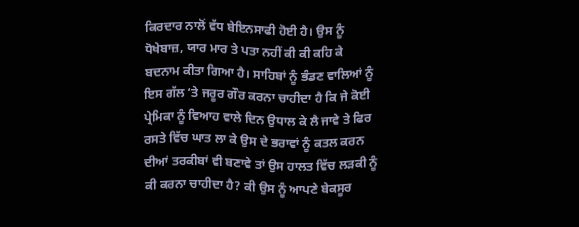ਕਿਰਦਾਰ ਨਾਲੋਂ ਵੱਧ ਬੇਇਨਸਾਫੀ ਹੋਈ ਹੈ। ਉਸ ਨੂੰ ਧੋਖੇਬਾਜ਼, ਯਾਰ ਮਾਰ ਤੇ ਪਤਾ ਨਹੀਂ ਕੀ ਕੀ ਕਹਿ ਕੇ ਬਦਨਾਮ ਕੀਤਾ ਗਿਆ ਹੈ। ਸਾਹਿਬਾਂ ਨੂੰ ਭੰਡਣ ਵਾਲਿਆਂ ਨੂੰ ਇਸ ਗੱਲ ‘ਤੇ ਜਰੂਰ ਗੌਰ ਕਰਨਾ ਚਾਹੀਦਾ ਹੈ ਕਿ ਜੇ ਕੋਈ ਪ੍ਰੇਮਿਕਾ ਨੂੰ ਵਿਆਹ ਵਾਲੇ ਦਿਨ ਉਧਾਲ ਕੇ ਲੈ ਜਾਵੇ ਤੇ ਫਿਰ ਰਸਤੇ ਵਿੱਚ ਘਾਤ ਲਾ ਕੇ ਉਸ ਦੇ ਭਰਾਵਾਂ ਨੂੰ ਕਤਲ ਕਰਨ ਦੀਆਂ ਤਰਕੀਬਾਂ ਵੀ ਬਣਾਵੇ ਤਾਂ ਉਸ ਹਾਲਤ ਵਿੱਚ ਲੜਕੀ ਨੂੰ ਕੀ ਕਰਨਾ ਚਾਹੀਦਾ ਹੈ? ਕੀ ਉਸ ਨੂੰ ਆਪਣੇ ਬੇਕਸੂਰ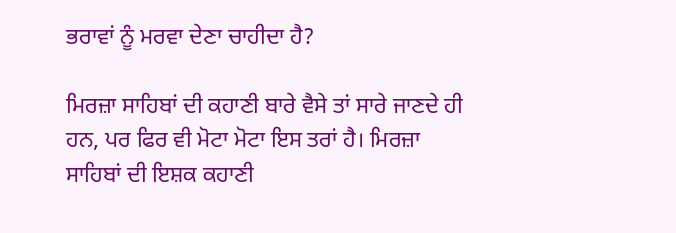ਭਰਾਵਾਂ ਨੂੰ ਮਰਵਾ ਦੇਣਾ ਚਾਹੀਦਾ ਹੈ?

ਮਿਰਜ਼ਾ ਸਾਹਿਬਾਂ ਦੀ ਕਹਾਣੀ ਬਾਰੇ ਵੈਸੇ ਤਾਂ ਸਾਰੇ ਜਾਣਦੇ ਹੀ ਹਨ, ਪਰ ਫਿਰ ਵੀ ਮੋਟਾ ਮੋਟਾ ਇਸ ਤਰਾਂ ਹੈ। ਮਿਰਜ਼ਾ ਸਾਹਿਬਾਂ ਦੀ ਇਸ਼ਕ ਕਹਾਣੀ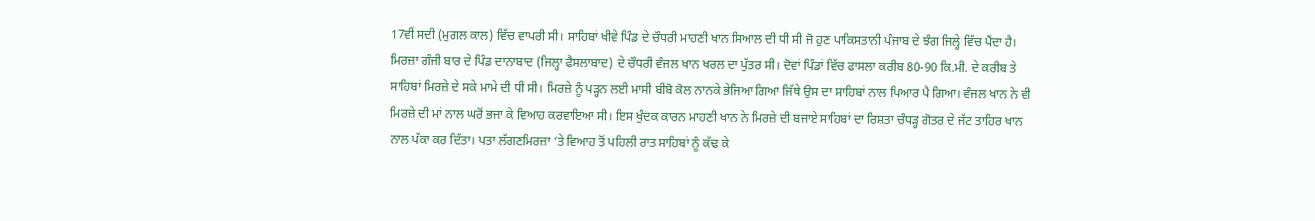17ਵੀਂ ਸਦੀ (ਮੁਗਲ ਕਾਲ) ਵਿੱਚ ਵਾਪਰੀ ਸੀ। ਸਾਹਿਬਾਂ ਖੀਵੇ ਪਿੰਡ ਦੇ ਚੌਧਰੀ ਮਾਹਣੀ ਖਾਨ ਸਿਆਲ ਦੀ ਧੀ ਸੀ ਜੋ ਹੁਣ ਪਾਕਿਸਤਾਨੀ ਪੰਜਾਬ ਦੇ ਝੰਗ ਜਿਲ੍ਹੇ ਵਿੱਚ ਪੈਂਦਾ ਹੈ। ਮਿਰਜ਼ਾ ਗੰਜੀ ਬਾਰ ਦੇ ਪਿੰਡ ਦਾਨਾਬਾਦ (ਜਿਲ੍ਹਾ ਫੈਸਲਾਬਾਦ) ਦੇ ਚੌਧਰੀ ਵੰਜਲ ਖਾਨ ਖਰਲ ਦਾ ਪੁੱਤਰ ਸੀ। ਦੋਵਾਂ ਪਿੰਡਾਂ ਵਿੱਚ ਫਾਸਲਾ ਕਰੀਬ 80-90 ਕਿ.ਮੀ. ਦੇ ਕਰੀਬ ਤੇ ਸਾਹਿਬਾਂ ਮਿਰਜ਼ੇ ਦੇ ਸਕੇ ਮਾਮੇ ਦੀ ਧੀ ਸੀ। ਮਿਰਜ਼ੇ ਨੂੰ ਪੜ੍ਹਨ ਲਈ ਮਾਸੀ ਬੀਬੋ ਕੋਲ ਨਾਨਕੇ ਭੇਜਿਆ ਗਿਆ ਜਿੱਥੇ ਉਸ ਦਾ ਸਾਹਿਬਾਂ ਨਾਲ ਪਿਆਰ ਪੈ ਗਿਆ। ਵੰਜਲ ਖਾਨ ਨੇ ਵੀ ਮਿਰਜ਼ੇ ਦੀ ਮਾਂ ਨਾਲ ਘਰੋਂ ਭਜਾ ਕੇ ਵਿਆਹ ਕਰਵਾਇਆ ਸੀ। ਇਸ ਖੁੰਦਕ ਕਾਰਨ ਮਾਹਣੀ ਖਾਨ ਨੇ ਮਿਰਜ਼ੇ ਦੀ ਬਜਾਏ ਸਾਹਿਬਾਂ ਦਾ ਰਿਸ਼ਤਾ ਚੰਧੜ੍ਹ ਗੋਤਰ ਦੇ ਜੱਟ ਤਾਹਿਰ ਖਾਨ ਨਾਲ ਪੱਕਾ ਕਰ ਦਿੱਤਾ। ਪਤਾ ਲੱਗਣਮਿਰਜ਼ਾ ‘ਤੇ ਵਿਆਹ ਤੋਂ ਪਹਿਲੀ ਰਾਤ ਸਾਹਿਬਾਂ ਨੂੰ ਕੱਢ ਕੇ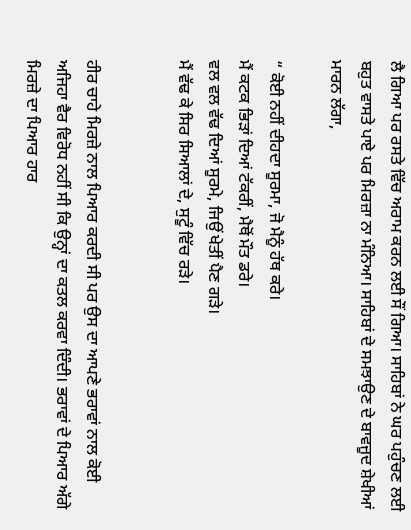ਲੈ ਗਿਆ ਪਰ ਰਸਤੇ ਵਿੱਚ ਅਰਾਮ ਕਰਨ ਲਈ ਸੌਂ ਗਿਆ। ਸਾਹਿਬਾਂ ਨੇ ਘਰ ਪਹੁੰਚਣ ਲਈ ਬਹੁਤ ਵਾਸਤੇ ਪਾਏ ਪਰ ਮਿਰਜ਼ਾ ਨਾ ਮੰਨਿਆ। ਸਾਹਿਬਾਂ ਦੇ ਸਮਝਾਉਣ ਦੇ ਬਾਵਜੂਦ ਸ਼ੇਖੀਆਂ ਮਾਰਨ ਲੱਗਾ,

“ ਕੋਈ ਨਹੀਂ ਦੀਹਦਾ ਸੂਰਮਾ, ਜੋ ਮੈਨੂੰ ਹੱਥ ਕਰੇ।
ਮੈਂ ਕਟਕ ਭਿੜਾਂ ਦਿਆਂ ਟੱਕਰੀਂ, ਮੈਥੋਂ ਮੌਤ ਡਰੇ।
ਵਲ ਵਲ ਵੱਢ ਦਿਆਂ ਸੂਰਮੇ, ਜਿਉਂ ਖੇਤੀਂ ਪੈਣ ਗੜੇ।
ਮੈਂ ਵੱਢ ਕੇ ਸਿਰ ਸਿਆਲਾਂ ਦੇ, ਸੁਟੂੰ ਵਿੱਚ ਰੜੇ।


ਹੀਰ ਚਾਹੇ ਮਿਰਜ਼ੇ ਨਾਲ ਪਿਆਰ ਕਰਦੀ ਸੀ ਪਰ ਉਸ ਦਾ ਆਪਣੇ ਭਰਾਵਾਂ ਨਾਲ ਕੋਈ ਅਜਿਹਾ ਵੈਰ ਵਿਰੋਧ ਨਹੀਂ ਸੀ ਕਿ ਉਨ੍ਹਾਂ ਦਾ ਕਤਲ ਕਰਵਾ ਦਿੰਦੀ। ਭਰਾਵਾਂ ਦੇ ਪਿਆਰ ਅੱਗੇ ਮਿਰਜ਼ੇ ਦਾ ਪਿਆਰ ਹਾਰ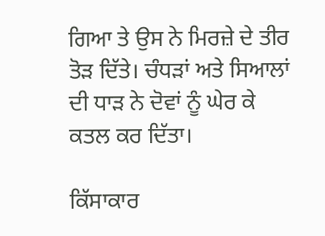ਗਿਆ ਤੇ ਉਸ ਨੇ ਮਿਰਜ਼ੇ ਦੇ ਤੀਰ ਤੋੜ ਦਿੱਤੇ। ਚੰਧੜਾਂ ਅਤੇ ਸਿਆਲਾਂ ਦੀ ਧਾੜ ਨੇ ਦੋਵਾਂ ਨੂੰ ਘੇਰ ਕੇ ਕਤਲ ਕਰ ਦਿੱਤਾ।

ਕਿੱਸਾਕਾਰ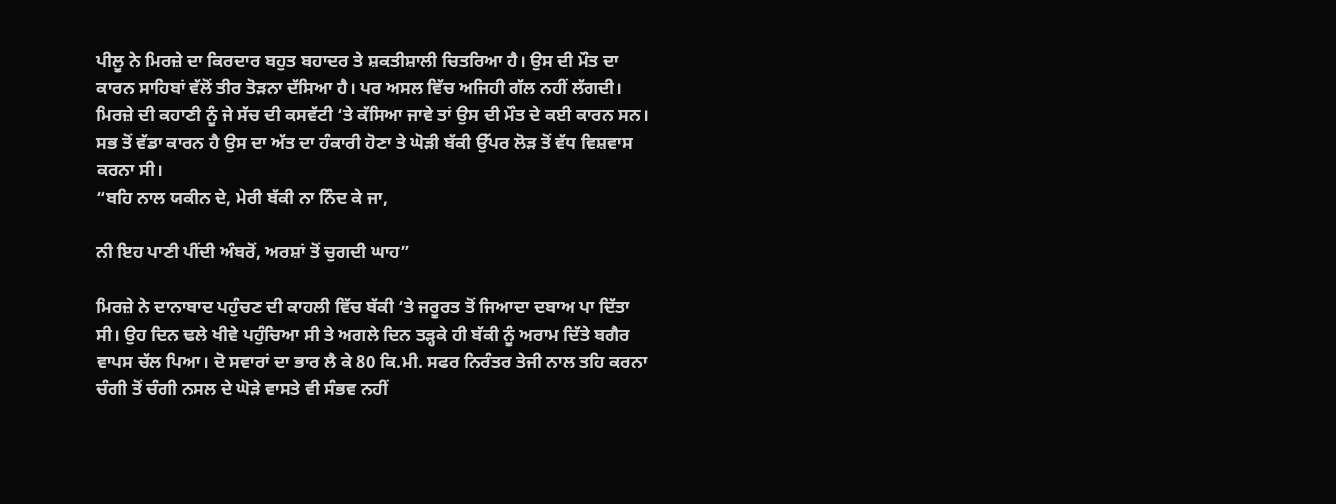ਪੀਲੂ ਨੇ ਮਿਰਜ਼ੇ ਦਾ ਕਿਰਦਾਰ ਬਹੁਤ ਬਹਾਦਰ ਤੇ ਸ਼ਕਤੀਸ਼ਾਲੀ ਚਿਤਰਿਆ ਹੈ। ਉਸ ਦੀ ਮੌਤ ਦਾ ਕਾਰਨ ਸਾਹਿਬਾਂ ਵੱਲੋਂ ਤੀਰ ਤੋੜਨਾ ਦੱਸਿਆ ਹੈ। ਪਰ ਅਸਲ ਵਿੱਚ ਅਜਿਹੀ ਗੱਲ ਨਹੀਂ ਲੱਗਦੀ। ਮਿਰਜ਼ੇ ਦੀ ਕਹਾਣੀ ਨੂੰ ਜੇ ਸੱਚ ਦੀ ਕਸਵੱਟੀ ‘ਤੇ ਕੱਸਿਆ ਜਾਵੇ ਤਾਂ ਉਸ ਦੀ ਮੌਤ ਦੇ ਕਈ ਕਾਰਨ ਸਨ। ਸਭ ਤੋਂ ਵੱਡਾ ਕਾਰਨ ਹੈ ਉਸ ਦਾ ਅੱਤ ਦਾ ਹੰਕਾਰੀ ਹੋਣਾ ਤੇ ਘੋੜੀ ਬੱਕੀ ਉੱਪਰ ਲੋੜ ਤੋਂ ਵੱਧ ਵਿਸ਼ਵਾਸ ਕਰਨਾ ਸੀ।
“ਬਹਿ ਨਾਲ ਯਕੀਨ ਦੇ, ਮੇਰੀ ਬੱਕੀ ਨਾ ਨਿੰਦ ਕੇ ਜਾ,

ਨੀ ਇਹ ਪਾਣੀ ਪੀਂਦੀ ਅੰਬਰੋਂ, ਅਰਸ਼ਾਂ ਤੋਂ ਚੁਗਦੀ ਘਾਹ”

ਮਿਰਜ਼ੇ ਨੇ ਦਾਨਾਬਾਦ ਪਹੁੰਚਣ ਦੀ ਕਾਹਲੀ ਵਿੱਚ ਬੱਕੀ ‘ਤੇ ਜਰੂਰਤ ਤੋਂ ਜਿਆਦਾ ਦਬਾਅ ਪਾ ਦਿੱਤਾ ਸੀ। ਉਹ ਦਿਨ ਢਲੇ ਖੀਵੇ ਪਹੁੰਚਿਆ ਸੀ ਤੇ ਅਗਲੇ ਦਿਨ ਤੜ੍ਹਕੇ ਹੀ ਬੱਕੀ ਨੂੰ ਅਰਾਮ ਦਿੱਤੇ ਬਗੈਰ ਵਾਪਸ ਚੱਲ ਪਿਆ। ਦੋ ਸਵਾਰਾਂ ਦਾ ਭਾਰ ਲੈ ਕੇ 80 ਕਿ.ਮੀ. ਸਫਰ ਨਿਰੰਤਰ ਤੇਜੀ ਨਾਲ ਤਹਿ ਕਰਨਾ ਚੰਗੀ ਤੋਂ ਚੰਗੀ ਨਸਲ ਦੇ ਘੋੜੇ ਵਾਸਤੇ ਵੀ ਸੰਭਵ ਨਹੀਂ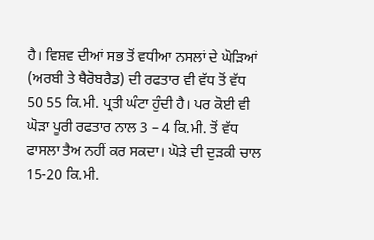ਹੈ। ਵਿਸ਼ਵ ਦੀਆਂ ਸਭ ਤੋਂ ਵਧੀਆ ਨਸਲਾਂ ਦੇ ਘੋੜਿਆਂ (ਅਰਬੀ ਤੇ ਥੈਰੋਬਰੈਡ) ਦੀ ਰਫਤਾਰ ਵੀ ਵੱਧ ਤੋਂ ਵੱਧ 50 55 ਕਿ.ਮੀ. ਪ੍ਰਤੀ ਘੰਟਾ ਹੁੰਦੀ ਹੈ। ਪਰ ਕੋਈ ਵੀ ਘੋੜਾ ਪੂਰੀ ਰਫਤਾਰ ਨਾਲ 3 – 4 ਕਿ.ਮੀ. ਤੋਂ ਵੱਧ ਫਾਸਲਾ ਤੈਅ ਨਹੀਂ ਕਰ ਸਕਦਾ। ਘੋੜੇ ਦੀ ਦੁੜਕੀ ਚਾਲ 15-20 ਕਿ.ਮੀ.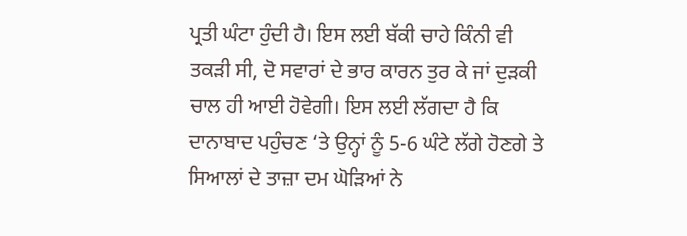ਪ੍ਰਤੀ ਘੰਟਾ ਹੁੰਦੀ ਹੈ। ਇਸ ਲਈ ਬੱਕੀ ਚਾਹੇ ਕਿੰਨੀ ਵੀ ਤਕੜੀ ਸੀ, ਦੋ ਸਵਾਰਾਂ ਦੇ ਭਾਰ ਕਾਰਨ ਤੁਰ ਕੇ ਜਾਂ ਦੁੜਕੀ ਚਾਲ ਹੀ ਆਈ ਹੋਵੇਗੀ। ਇਸ ਲਈ ਲੱਗਦਾ ਹੈ ਕਿ ਦਾਨਾਬਾਦ ਪਹੁੰਚਣ ‘ਤੇ ਉਨ੍ਹਾਂ ਨੂੰ 5-6 ਘੰਟੇ ਲੱਗੇ ਹੋਣਗੇ ਤੇ ਸਿਆਲਾਂ ਦੇ ਤਾਜ਼ਾ ਦਮ ਘੋੜਿਆਂ ਨੇ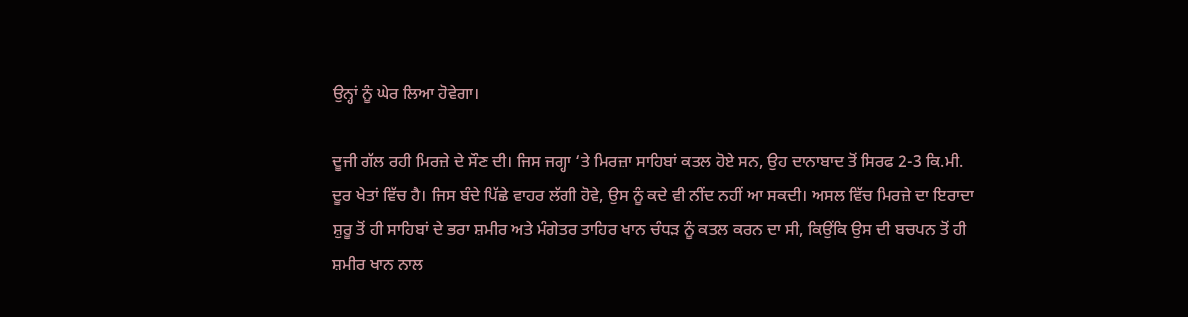ਉਨ੍ਹਾਂ ਨੂੰ ਘੇਰ ਲਿਆ ਹੋਵੇਗਾ।

ਦੂਜੀ ਗੱਲ ਰਹੀ ਮਿਰਜ਼ੇ ਦੇ ਸੌਣ ਦੀ। ਜਿਸ ਜਗ੍ਹਾ ‘ਤੇ ਮਿਰਜ਼ਾ ਸਾਹਿਬਾਂ ਕਤਲ ਹੋਏ ਸਨ, ਉਹ ਦਾਨਾਬਾਦ ਤੋਂ ਸਿਰਫ 2-3 ਕਿ.ਮੀ. ਦੂਰ ਖੇਤਾਂ ਵਿੱਚ ਹੈ। ਜਿਸ ਬੰਦੇ ਪਿੱਛੇ ਵਾਹਰ ਲੱਗੀ ਹੋਵੇ, ਉਸ ਨੂੰ ਕਦੇ ਵੀ ਨੀਂਦ ਨਹੀਂ ਆ ਸਕਦੀ। ਅਸਲ ਵਿੱਚ ਮਿਰਜ਼ੇ ਦਾ ਇਰਾਦਾ ਸ਼ੁਰੂ ਤੋਂ ਹੀ ਸਾਹਿਬਾਂ ਦੇ ਭਰਾ ਸ਼ਮੀਰ ਅਤੇ ਮੰਗੇਤਰ ਤਾਹਿਰ ਖਾਨ ਚੰਧੜ ਨੂੰ ਕਤਲ ਕਰਨ ਦਾ ਸੀ, ਕਿਉਂਕਿ ਉਸ ਦੀ ਬਚਪਨ ਤੋਂ ਹੀ ਸ਼ਮੀਰ ਖਾਨ ਨਾਲ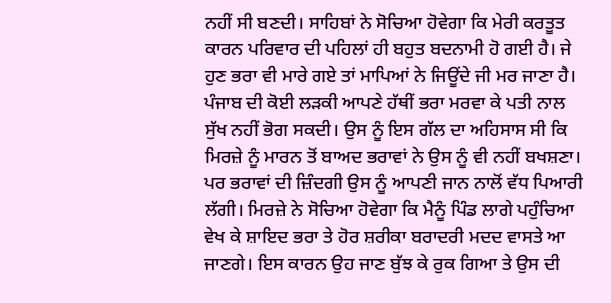ਨਹੀਂ ਸੀ ਬਣਦੀ। ਸਾਹਿਬਾਂ ਨੇ ਸੋਚਿਆ ਹੋਵੇਗਾ ਕਿ ਮੇਰੀ ਕਰਤੂਤ ਕਾਰਨ ਪਰਿਵਾਰ ਦੀ ਪਹਿਲਾਂ ਹੀ ਬਹੁਤ ਬਦਨਾਮੀ ਹੋ ਗਈ ਹੈ। ਜੇ ਹੁਣ ਭਰਾ ਵੀ ਮਾਰੇ ਗਏ ਤਾਂ ਮਾਪਿਆਂ ਨੇ ਜਿਊਂਦੇ ਜੀ ਮਰ ਜਾਣਾ ਹੈ। ਪੰਜਾਬ ਦੀ ਕੋਈ ਲੜਕੀ ਆਪਣੇ ਹੱਥੀਂ ਭਰਾ ਮਰਵਾ ਕੇ ਪਤੀ ਨਾਲ ਸੁੱਖ ਨਹੀਂ ਭੋਗ ਸਕਦੀ। ਉਸ ਨੂੰ ਇਸ ਗੱਲ ਦਾ ਅਹਿਸਾਸ ਸੀ ਕਿ ਮਿਰਜ਼ੇ ਨੂੰ ਮਾਰਨ ਤੋਂ ਬਾਅਦ ਭਰਾਵਾਂ ਨੇ ਉਸ ਨੂੰ ਵੀ ਨਹੀਂ ਬਖਸ਼ਣਾ। ਪਰ ਭਰਾਵਾਂ ਦੀ ਜ਼ਿੰਦਗੀ ਉਸ ਨੂੰ ਆਪਣੀ ਜਾਨ ਨਾਲੋਂ ਵੱਧ ਪਿਆਰੀ ਲੱਗੀ। ਮਿਰਜ਼ੇ ਨੇ ਸੋਚਿਆ ਹੋਵੇਗਾ ਕਿ ਮੈਨੂੰ ਪਿੰਡ ਲਾਗੇ ਪਹੁੰਚਿਆ ਵੇਖ ਕੇ ਸ਼ਾਇਦ ਭਰਾ ਤੇ ਹੋਰ ਸ਼ਰੀਕਾ ਬਰਾਦਰੀ ਮਦਦ ਵਾਸਤੇ ਆ ਜਾਣਗੇ। ਇਸ ਕਾਰਨ ਉਹ ਜਾਣ ਬੁੱਝ ਕੇ ਰੁਕ ਗਿਆ ਤੇ ਉਸ ਦੀ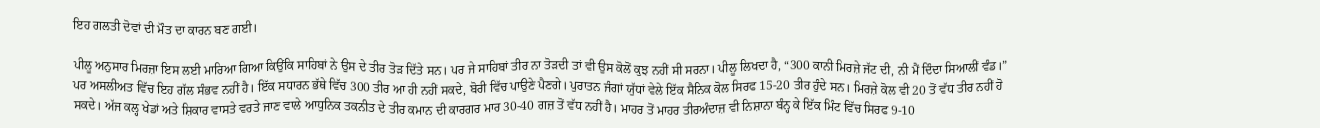ਇਹ ਗਲਤੀ ਦੋਵਾਂ ਦੀ ਮੌਤ ਦਾ ਕਾਰਨ ਬਣ ਗਈ।

ਪੀਲੂ ਅਨੁਸਾਰ ਮਿਰਜ਼ਾ ਇਸ ਲਈ ਮਾਰਿਆ ਗਿਆ ਕਿਉਂਕਿ ਸਾਹਿਬਾਂ ਨੇ ਉਸ ਦੇ ਤੀਰ ਤੋੜ ਦਿੱਤੇ ਸਨ। ਪਰ ਜੇ ਸਾਹਿਬਾਂ ਤੀਰ ਨਾ ਤੋੜਦੀ ਤਾਂ ਵੀ ਉਸ ਕੋਲੋਂ ਕੁਝ ਨਹੀਂ ਸੀ ਸਰਨਾ। ਪੀਲੂ ਲਿਖਦਾ ਹੈ, “300 ਕਾਨੀ ਮਿਰਜ਼ੇ ਜੱਟ ਦੀ, ਨੀ ਮੈਂ ਦਿੰਦਾ ਸਿਆਲੀਂ ਵੰਡ।” ਪਰ ਅਸਲੀਅਤ ਵਿੱਚ ਇਹ ਗੱਲ ਸੰਭਵ ਨਹੀਂ ਹੈ। ਇੱਕ ਸਧਾਰਨ ਭੱਥੇ ਵਿੱਚ 300 ਤੀਰ ਆ ਹੀ ਨਹੀਂ ਸਕਦੇ, ਬੋਰੀ ਵਿੱਚ ਪਾਉਣੇ ਪੈਣਗੇ। ਪੁਰਾਤਨ ਜੰਗਾਂ ਯੁੱਧਾਂ ਵੇਲੇ ਇੱਕ ਸੈਨਿਕ ਕੋਲ ਸਿਰਫ 15-20 ਤੀਰ ਹੁੰਦੇ ਸਨ। ਮਿਰਜ਼ੇ ਕੋਲ ਵੀ 20 ਤੋਂ ਵੱਧ ਤੀਰ ਨਹੀਂ ਹੋ ਸਕਦੇ। ਅੱਜ ਕਲ੍ਹ ਖੇਡਾਂ ਅਤੇ ਸ਼ਿਕਾਰ ਵਾਸਤੇ ਵਰਤੇ ਜਾਣ ਵਾਲੇ ਆਧੁਨਿਕ ਤਕਨੀਤ ਦੇ ਤੀਰ ਕਮਾਨ ਦੀ ਕਾਰਗਰ ਮਾਰ 30-40 ਗਜ਼ ਤੋਂ ਵੱਧ ਨਹੀਂ ਹੈ। ਮਾਹਰ ਤੋਂ ਮਾਹਰ ਤੀਰਅੰਦਾਜ਼ ਵੀ ਨਿਸ਼ਾਨਾ ਬੰਨ੍ਹ ਕੇ ਇੱਕ ਮਿੰਟ ਵਿੱਚ ਸਿਰਫ 9-10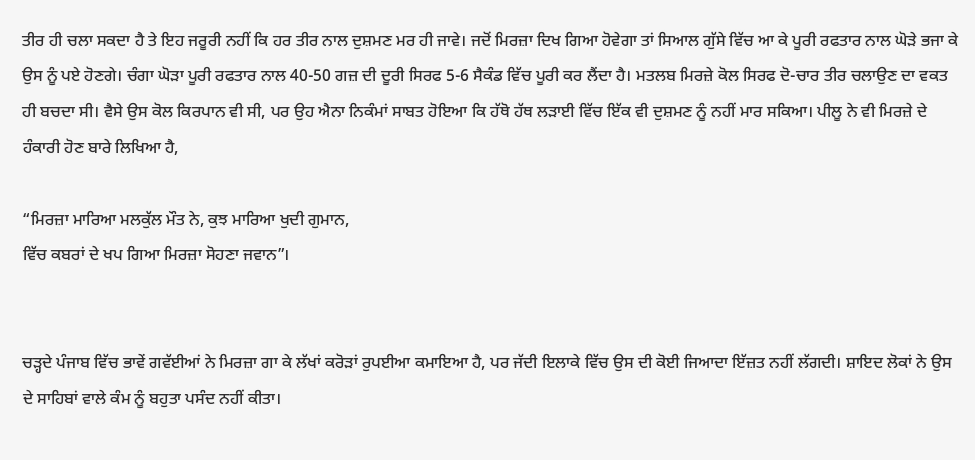ਤੀਰ ਹੀ ਚਲਾ ਸਕਦਾ ਹੈ ਤੇ ਇਹ ਜਰੂਰੀ ਨਹੀਂ ਕਿ ਹਰ ਤੀਰ ਨਾਲ ਦੁਸ਼ਮਣ ਮਰ ਹੀ ਜਾਵੇ। ਜਦੋਂ ਮਿਰਜ਼ਾ ਦਿਖ ਗਿਆ ਹੋਵੇਗਾ ਤਾਂ ਸਿਆਲ ਗੁੱਸੇ ਵਿੱਚ ਆ ਕੇ ਪੂਰੀ ਰਫਤਾਰ ਨਾਲ ਘੋੜੇ ਭਜਾ ਕੇ ਉਸ ਨੂੰ ਪਏ ਹੋਣਗੇ। ਚੰਗਾ ਘੋੜਾ ਪੂਰੀ ਰਫਤਾਰ ਨਾਲ 40-50 ਗਜ਼ ਦੀ ਦੂਰੀ ਸਿਰਫ 5-6 ਸੈਕੰਡ ਵਿੱਚ ਪੂਰੀ ਕਰ ਲੈਂਦਾ ਹੈ। ਮਤਲਬ ਮਿਰਜ਼ੇ ਕੋਲ ਸਿਰਫ ਦੋ-ਚਾਰ ਤੀਰ ਚਲਾਉਣ ਦਾ ਵਕਤ ਹੀ ਬਚਦਾ ਸੀ। ਵੈਸੇ ਉਸ ਕੋਲ ਕਿਰਪਾਨ ਵੀ ਸੀ, ਪਰ ਉਹ ਐਨਾ ਨਿਕੰਮਾਂ ਸਾਬਤ ਹੋਇਆ ਕਿ ਹੱਥੋ ਹੱਥ ਲੜਾਈ ਵਿੱਚ ਇੱਕ ਵੀ ਦੁਸ਼ਮਣ ਨੂੰ ਨਹੀਂ ਮਾਰ ਸਕਿਆ। ਪੀਲੂ ਨੇ ਵੀ ਮਿਰਜ਼ੇ ਦੇ ਹੰਕਾਰੀ ਹੋਣ ਬਾਰੇ ਲਿਖਿਆ ਹੈ,

“ਮਿਰਜ਼ਾ ਮਾਰਿਆ ਮਲਕੁੱਲ ਮੌਤ ਨੇ, ਕੁਝ ਮਾਰਿਆ ਖੁਦੀ ਗੁਮਾਨ,
ਵਿੱਚ ਕਬਰਾਂ ਦੇ ਖਪ ਗਿਆ ਮਿਰਜ਼ਾ ਸੋਹਣਾ ਜਵਾਨ”।


ਚੜ੍ਹਦੇ ਪੰਜਾਬ ਵਿੱਚ ਭਾਵੇਂ ਗਵੱਈਆਂ ਨੇ ਮਿਰਜ਼ਾ ਗਾ ਕੇ ਲੱਖਾਂ ਕਰੋੜਾਂ ਰੁਪਈਆ ਕਮਾਇਆ ਹੈ, ਪਰ ਜੱਦੀ ਇਲਾਕੇ ਵਿੱਚ ਉਸ ਦੀ ਕੋਈ ਜਿਆਦਾ ਇੱਜ਼ਤ ਨਹੀਂ ਲੱਗਦੀ। ਸ਼ਾਇਦ ਲੋਕਾਂ ਨੇ ਉਸ ਦੇ ਸਾਹਿਬਾਂ ਵਾਲੇ ਕੰਮ ਨੂੰ ਬਹੁਤਾ ਪਸੰਦ ਨਹੀਂ ਕੀਤਾ।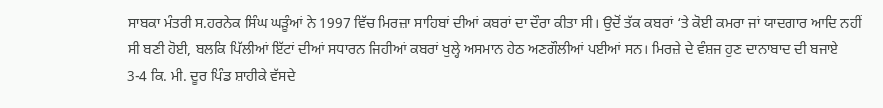ਸਾਬਕਾ ਮੰਤਰੀ ਸ.ਹਰਨੇਕ ਸਿੰਘ ਘੜੂੰਆਂ ਨੇ 1997 ਵਿੱਚ ਮਿਰਜ਼ਾ ਸਾਹਿਬਾਂ ਦੀਆਂ ਕਬਰਾਂ ਦਾ ਦੌਰਾ ਕੀਤਾ ਸੀ। ਉਦੋਂ ਤੱਕ ਕਬਰਾਂ ‘ਤੇ ਕੋਈ ਕਮਰਾ ਜਾਂ ਯਾਦਗਾਰ ਆਦਿ ਨਹੀਂ ਸੀ ਬਣੀ ਹੋਈ, ਬਲਕਿ ਪਿੱਲੀਆਂ ਇੱਟਾਂ ਦੀਆਂ ਸਧਾਰਨ ਜਿਹੀਆਂ ਕਬਰਾਂ ਖੁਲ੍ਹੇ ਅਸਮਾਨ ਹੇਠ ਅਣਗੌਲੀਆਂ ਪਈਆਂ ਸਨ। ਮਿਰਜ਼ੇ ਦੇ ਵੰਸ਼ਜ ਹੁਣ ਦਾਨਾਬਾਦ ਦੀ ਬਜਾਏ 3-4 ਕਿ. ਮੀ. ਦੂਰ ਪਿੰਡ ਸ਼ਾਹੀਕੇ ਵੱਸਦੇ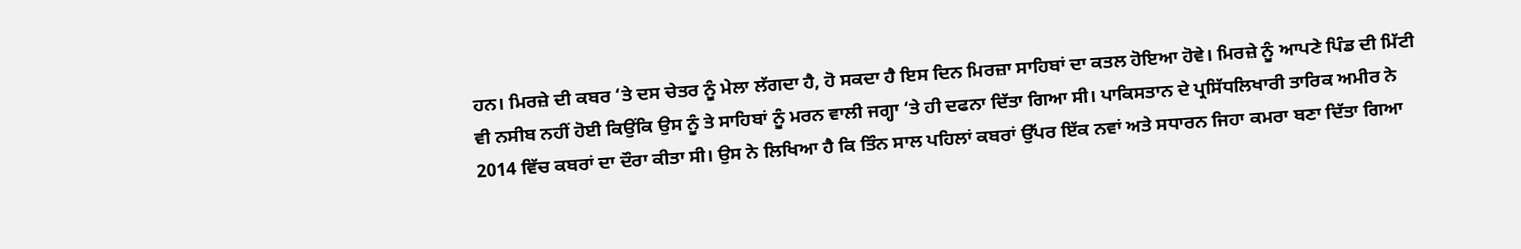ਹਨ। ਮਿਰਜ਼ੇ ਦੀ ਕਬਰ ‘ਤੇ ਦਸ ਚੇਤਰ ਨੂੰ ਮੇਲਾ ਲੱਗਦਾ ਹੈ, ਹੋ ਸਕਦਾ ਹੈ ਇਸ ਦਿਨ ਮਿਰਜ਼ਾ ਸਾਹਿਬਾਂ ਦਾ ਕਤਲ ਹੋਇਆ ਹੋਵੇ। ਮਿਰਜ਼ੇ ਨੂੰ ਆਪਣੇ ਪਿੰਡ ਦੀ ਮਿੱਟੀ ਵੀ ਨਸੀਬ ਨਹੀਂ ਹੋਈ ਕਿਉਂਕਿ ਉਸ ਨੂੰ ਤੇ ਸਾਹਿਬਾਂ ਨੂੰ ਮਰਨ ਵਾਲੀ ਜਗ੍ਹਾ ‘ਤੇ ਹੀ ਦਫਨਾ ਦਿੱਤਾ ਗਿਆ ਸੀ। ਪਾਕਿਸਤਾਨ ਦੇ ਪ੍ਰਸਿੱਧਲਿਖਾਰੀ ਤਾਰਿਕ ਅਮੀਰ ਨੇ 2014 ਵਿੱਚ ਕਬਰਾਂ ਦਾ ਦੌਰਾ ਕੀਤਾ ਸੀ। ਉਸ ਨੇ ਲਿਖਿਆ ਹੈ ਕਿ ਤਿੰਨ ਸਾਲ ਪਹਿਲਾਂ ਕਬਰਾਂ ਉੱਪਰ ਇੱਕ ਨਵਾਂ ਅਤੇ ਸਧਾਰਨ ਜਿਹਾ ਕਮਰਾ ਬਣਾ ਦਿੱਤਾ ਗਿਆ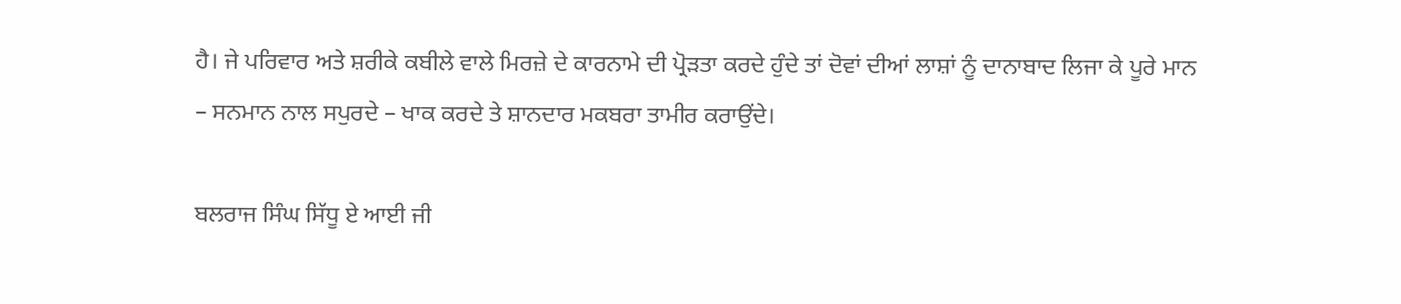ਹੈ। ਜੇ ਪਰਿਵਾਰ ਅਤੇ ਸ਼ਰੀਕੇ ਕਬੀਲੇ ਵਾਲੇ ਮਿਰਜ਼ੇ ਦੇ ਕਾਰਨਾਮੇ ਦੀ ਪ੍ਰੋੜਤਾ ਕਰਦੇ ਹੁੰਦੇ ਤਾਂ ਦੋਵਾਂ ਦੀਆਂ ਲਾਸ਼ਾਂ ਨੂੰ ਦਾਨਾਬਾਦ ਲਿਜਾ ਕੇ ਪੂਰੇ ਮਾਨ – ਸਨਮਾਨ ਨਾਲ ਸਪੁਰਦੇ – ਖਾਕ ਕਰਦੇ ਤੇ ਸ਼ਾਨਦਾਰ ਮਕਬਰਾ ਤਾਮੀਰ ਕਰਾਉਂਦੇ।

ਬਲਰਾਜ ਸਿੰਘ ਸਿੱਧੂ ਏ ਆਈ ਜੀ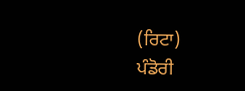(ਰਿਟਾ)
ਪੰਡੋਰੀ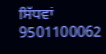ਸਿੱਧਵਾਂ 9501100062